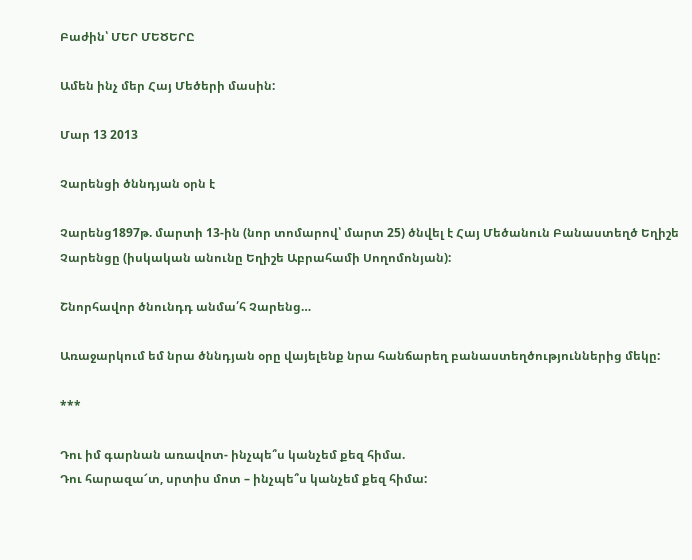Բաժին՝ ՄԵՐ ՄԵԾԵՐԸ

Ամեն ինչ մեր Հայ Մեծերի մասին:

Մար 13 2013

Չարենցի ծննդյան օրն է

Չարենց1897թ. մարտի 13-ին (նոր տոմարով՝ մարտ 25) ծնվել է Հայ Մեծանուն Բանաստեղծ Եղիշե Չարենցը (իսկական անունը Եղիշե Աբրահամի Սողոմոնյան):

Շնորհավոր ծնունդդ անմա՛հ Չարենց…

Առաջարկում եմ նրա ծննդյան օրը վայելենք նրա հանճարեղ բանաստեղծություններից մեկը:

***

Դու իմ գարնան առավոտ- ինչպե՞ս կանչեմ քեզ հիմա.
Դու հարազա՜տ, սրտիս մոտ – ինչպե՞ս կանչեմ քեզ հիմա: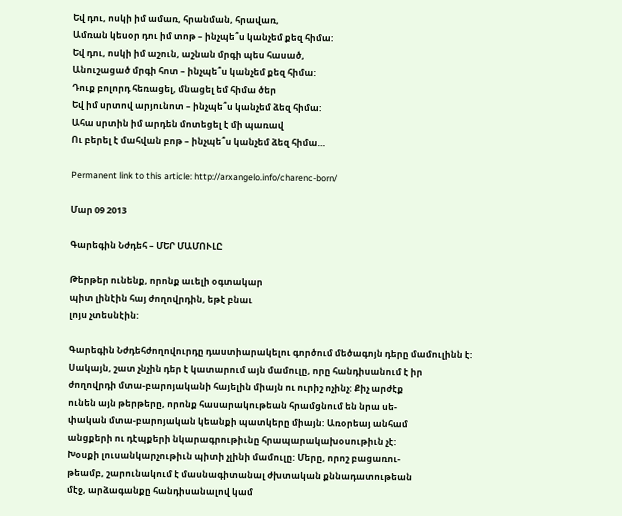Եվ դու, ոսկի իմ ամառ, հրանման, հրավառ,
Ամռան կեսօր դու իմ տոթ – ինչպե՞ս կանչեմ քեզ հիմա:
Եվ դու, ոսկի իմ աշուն, աշնան մրգի պես հասած,
Անուշացած մրգի հոտ – ինչպե՞ս կանչեմ քեզ հիմա:
Դուք բոլորդ հեռացել, մնացել եմ հիմա ծեր
Եվ իմ սրտով արյունոտ – ինչպե՞ս կանչեմ ձեզ հիմա:
Ահա սրտին իմ արդեն մոտեցել է մի պառավ
Ու բերել է մահվան բոթ – ինչպե՞ս կանչեմ ձեզ հիմա…

Permanent link to this article: http://arxangelo.info/charenc-born/

Մար 09 2013

Գարեգին Նժդեհ – ՄԵՐ ՄԱՄՈՒԼԸ

Թերթեր ունենք, որոնք աւելի օգտակար
պիտ լինէին հայ ժողովրդին, եթէ բնաւ
լոյս չտեսնէին:

Գարեգին Նժդեհժողովուրդը դաստիարակելու գործում մեծագոյն դերը մամուլինն է:
Սակայն, շատ չնչին դեր է կատարում այն մամուլը, որը հանդիսանում է իր
ժողովրդի մտա-բարոյականի հայելին միայն ու ուրիշ ոչինչ: Քիչ արժէք
ունեն այն թերթերը, որոնք հասարակութեան հրամցնում են նրա սե-
փական մտա-բարոյական կեանքի պատկերը միայն: Առօրեայ անհամ
անցքերի ու դէպքերի նկարագրութիւնը հրապարակախօսութիւն չէ:
Խօսքի լուսանկարչութիւն պիտի չլինի մամուլը: Մերը, որոշ բացառու-
թեամբ, շարունակում է մասնագիտանալ ժխտական քննադատութեան
մէջ, արձագանքը հանդիսանալով կամ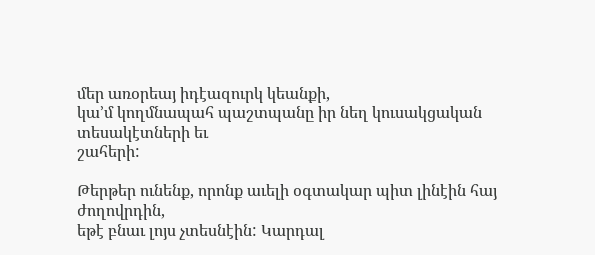մեր առօրեայ իդէազուրկ կեանքի,
կա’մ կողմնապահ պաշտպանը իր նեղ կուսակցական տեսակէտների եւ
շահերի:

Թերթեր ունենք, որոնք աւելի օգտակար պիտ լինէին հայ ժողովրդին,
եթէ բնաւ լոյս չտեսնէին: Կարդալ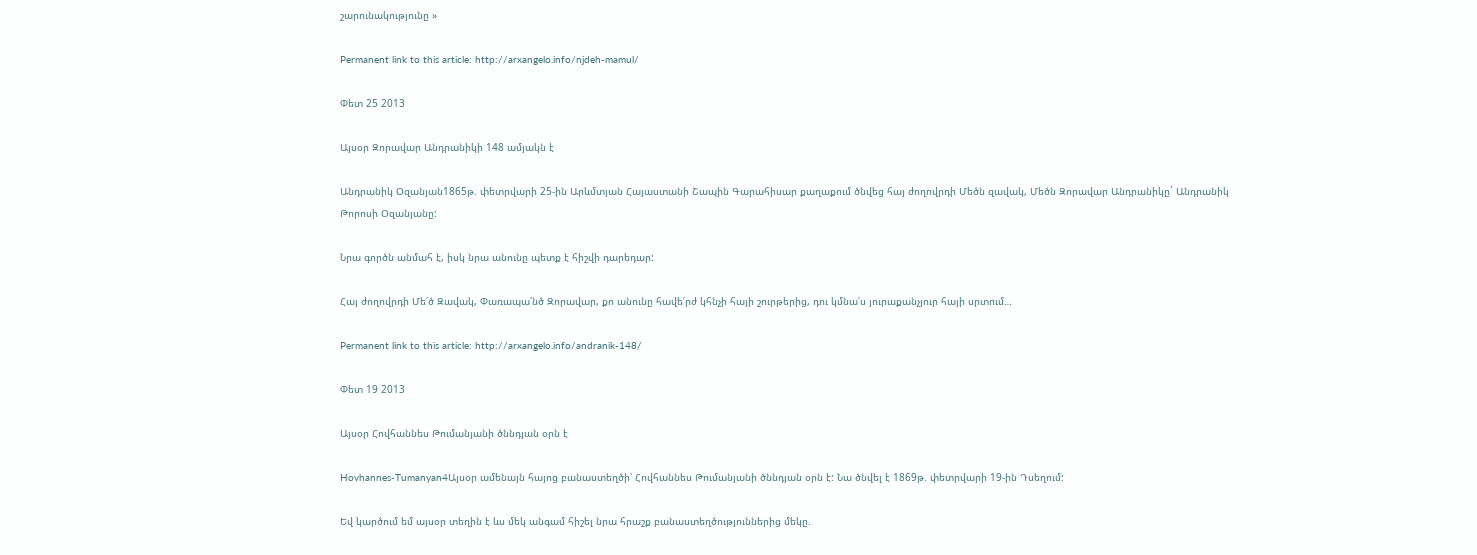շարունակությունը »

Permanent link to this article: http://arxangelo.info/njdeh-mamul/

Փետ 25 2013

Այսօր Զորավար Անդրանիկի 148 ամյակն է

Անդրանիկ Օզանյան1865թ. փետրվարի 25-ին Արևմտյան Հայաստանի Շապին Գարահիսար քաղաքում ծնվեց հայ ժողովրդի Մեծն զավակ, Մեծն Զորավար Անդրանիկը` Անդրանիկ Թորոսի Օզանյանը:

Նրա գործն անմահ է, իսկ նրա անունը պետք է հիշվի դարեդար:

Հայ ժողովրդի Մե՛ծ Զավակ, Փառապա՛նծ Զորավար, քո անունը հավե՛րժ կհնչի հայի շուրթերից, դու կմնա՛ս յուրաքանչյուր հայի սրտում…

Permanent link to this article: http://arxangelo.info/andranik-148/

Փետ 19 2013

Այսօր Հովհաննես Թումանյանի ծննդյան օրն է

Hovhannes-Tumanyan4Այսօր ամենայն հայոց բանաստեղծի՝ Հովհաննես Թումանյանի ծննդյան օրն է: Նա ծնվել է 1869թ. փետրվարի 19-ին Դսեղում:

Եվ կարծում եմ այսօր տեղին է ևս մեկ անգամ հիշել նրա հրաշք բանաստեղծություններից մեկը.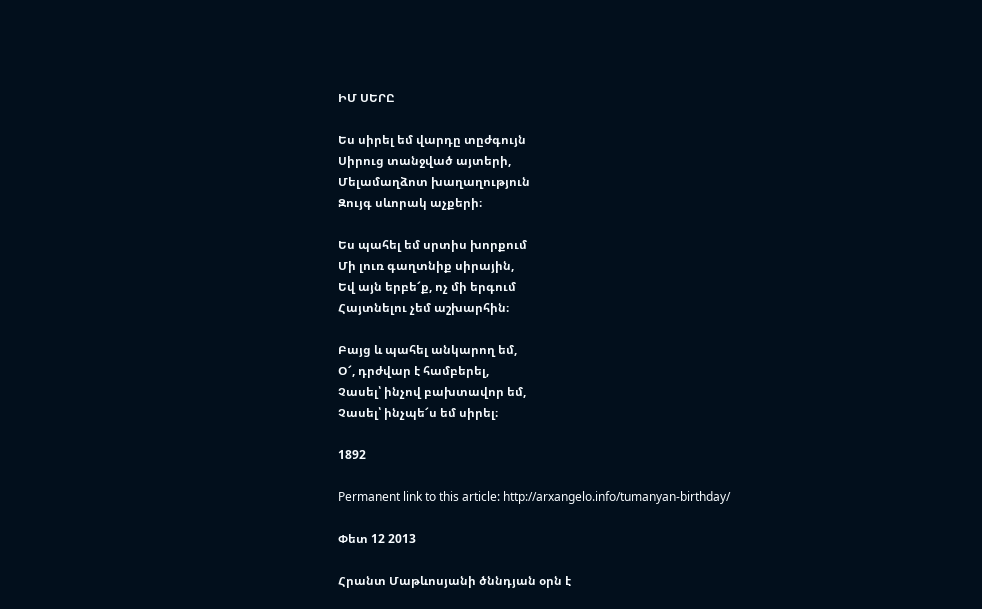ԻՄ ՍԵՐԸ

Ես սիրել եմ վարդը տըժգույն
Սիրուց տանջված այտերի,
Մելամաղձոտ խաղաղություն
Զույգ սևորակ աչքերի։

Ես պահել եմ սրտիս խորքում
Մի լուռ գաղտնիք սիրային,
Եվ այն երբե՜ք, ոչ մի երգում
Հայտնելու չեմ աշխարհին։

Բայց և պահել անկարող եմ,
Օ՜, դրժվար է համբերել,
Չասել՝ ինչով բախտավոր եմ,
Չասել՝ ինչպե՜ս եմ սիրել։

1892

Permanent link to this article: http://arxangelo.info/tumanyan-birthday/

Փետ 12 2013

Հրանտ Մաթևոսյանի ծննդյան օրն է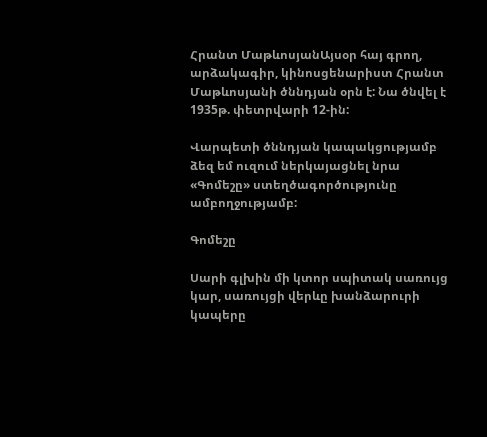Հրանտ ՄաթևոսյանԱյսօր հայ գրող, արձակագիր, կինոսցենարիստ Հրանտ Մաթևոսյանի ծննդյան օրն է: Նա ծնվել է 1935թ. փետրվարի 12-ին:

Վարպետի ծննդյան կապակցությամբ ձեզ եմ ուզում ներկայացնել նրա «Գոմեշը» ստեղծագործությունը ամբողջությամբ:

Գոմեշը

Սարի գլխին մի կտոր սպիտակ սառույց կար, սառույցի վերևը խանձարուրի կապերը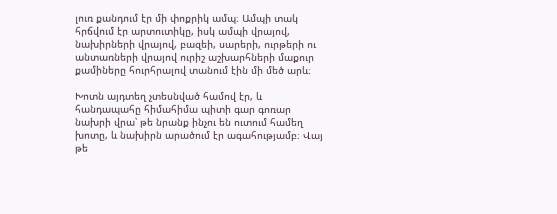լուռ քանդում էր մի փոքրիկ ամպ։ Ամպի տակ հրճվում էր արտուտիկը, իսկ ամպի վրայով, նախիրների վրայով, բազեի, սարերի, ուրթերի ու անտառների վրայով ուրիշ աշխարհների մաքուր քամիները հուրհրալով տանում էին մի մեծ արև։

Խոտն այդտեղ չտեսնված համով էր, և հանդապահը հիմահիմա պիտի գար գոռար նախրի վրա՝ թե նրանք ինչու են ուտում համեղ խոտը, և նախիրն արածում էր ագահությամբ։ Վայ թե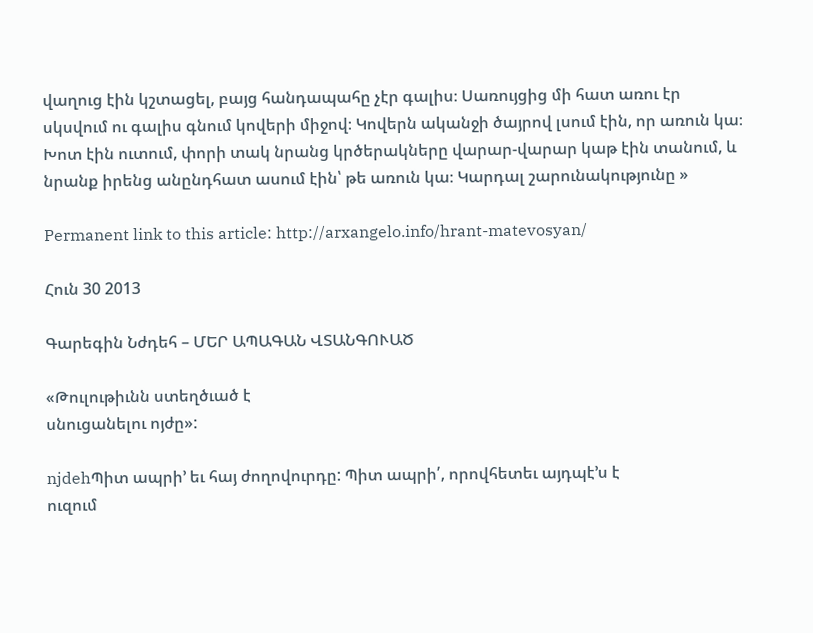վաղուց էին կշտացել, բայց հանդապահը չէր գալիս։ Սառույցից մի հատ առու էր սկսվում ու գալիս գնում կովերի միջով։ Կովերն ականջի ծայրով լսում էին, որ առուն կա։ Խոտ էին ուտում, փորի տակ նրանց կրծերակները վարար-վարար կաթ էին տանում, և նրանք իրենց անընդհատ ասում էին՝ թե առուն կա։ Կարդալ շարունակությունը »

Permanent link to this article: http://arxangelo.info/hrant-matevosyan/

Հուն 30 2013

Գարեգին Նժդեհ – ՄԵՐ ԱՊԱԳԱՆ ՎՏԱՆԳՈՒԱԾ

«Թուլութիւնն ստեղծւած է
սնուցանելու ոյժը»:

njdehՊիտ ապրի’ եւ հայ ժողովուրդը: Պիտ ապրի՛, որովհետեւ այդպէ՚ս է
ուզում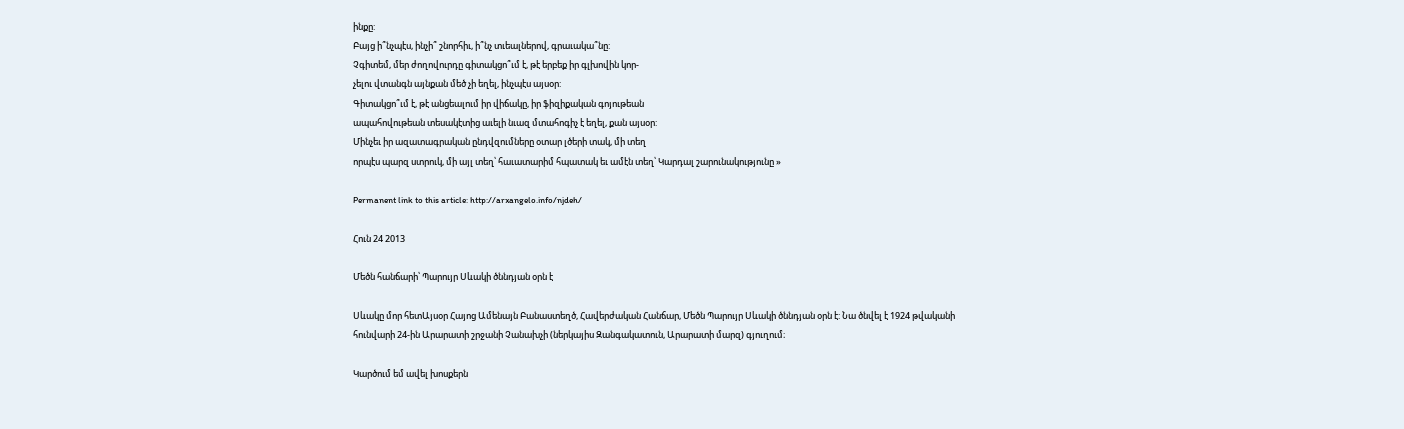ինքը:
Բայց ի՞նչպէս, ինչի՞ շնորհիւ, ի՞նչ տւեալներով, գրաւակա՞նը:
Չգիտեմ, մեր ժողովուրդը գիտակցո՞ւմ է, թէ երբեք իր գլխովին կոր-
չելու վտանգն այնքան մեծ չի եղել, ինչպէս այսօր:
Գիտակցո՞ւմ է, թէ անցեալում իր վիճակը, իր ֆիզիքական գոյութեան
ապահովութեան տեսակէտից աւելի նւազ մտահոգիչ է եղել, քան այսօր:
Մինչեւ իր ազատագրական ընդվզումները օտար լծերի տակ, մի տեղ
որպէս պարզ ստրուկ, մի այլ տեղ՝ հաւատարիմ հպատակ եւ ամէն տեղ՝ Կարդալ շարունակությունը »

Permanent link to this article: http://arxangelo.info/njdeh/

Հուն 24 2013

Մեծն հանճարի՝ Պարույր Սևակի ծննդյան օրն է

Սևակը մոր հետԱյսօր Հայոց Ամենայն Բանաստեղծ, Հավերժական Հանճար, Մեծն Պարույր Սևակի ծննդյան օրն է: Նա ծնվել է 1924 թվականի հունվարի 24-ին Արարատի շրջանի Չանախչի (ներկայիս Զանգակատուն, Արարատի մարզ) գյուղում։

Կարծում եմ ավել խոսքերն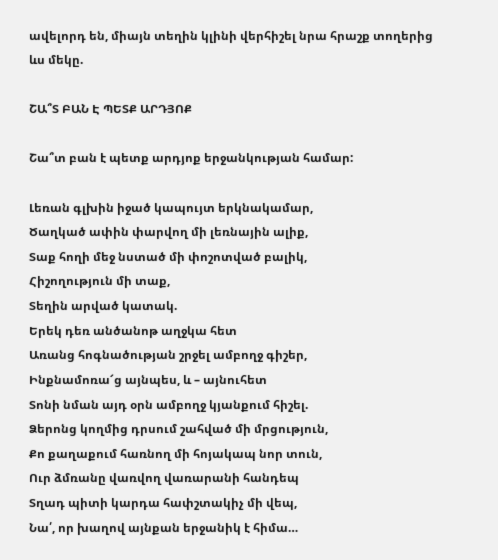ավելորդ են, միայն տեղին կլինի վերհիշել նրա հրաշք տողերից ևս մեկը.

ՇԱ՞Տ ԲԱՆ Է ՊԵՏՔ ԱՐԴՅՈՔ

Շա՞տ բան է պետք արդյոք երջանկության համար:

Լեռան գլխին իջած կապույտ երկնակամար,
Ծաղկած ափին փարվող մի լեռնային ալիք,
Տաք հողի մեջ նստած մի փոշոտված բալիկ,
Հիշողություն մի տաք,
Տեղին արված կատակ.
Երեկ դեռ անծանոթ աղջկա հետ
Առանց հոգնածության շրջել ամբողջ գիշեր,
Ինքնամոռա՜ց այնպես, և – այնուհետ
Տոնի նման այդ օրն ամբողջ կյանքում հիշել.
Ձերոնց կողմից դրսում շահված մի մրցություն,
Քո քաղաքում հառնող մի հոյակապ նոր տուն,
Ուր ձմռանը վառվող վառարանի հանդեպ
Տղադ պիտի կարդա հափշտակիչ մի վեպ,
Նա՛, որ խաղով այնքան երջանիկ է հիմա…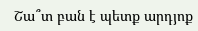Շա՞տ բան է պետք արդյոք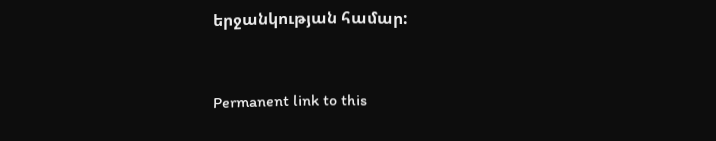երջանկության համար:



Permanent link to this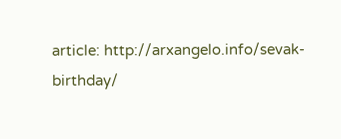article: http://arxangelo.info/sevak-birthday/